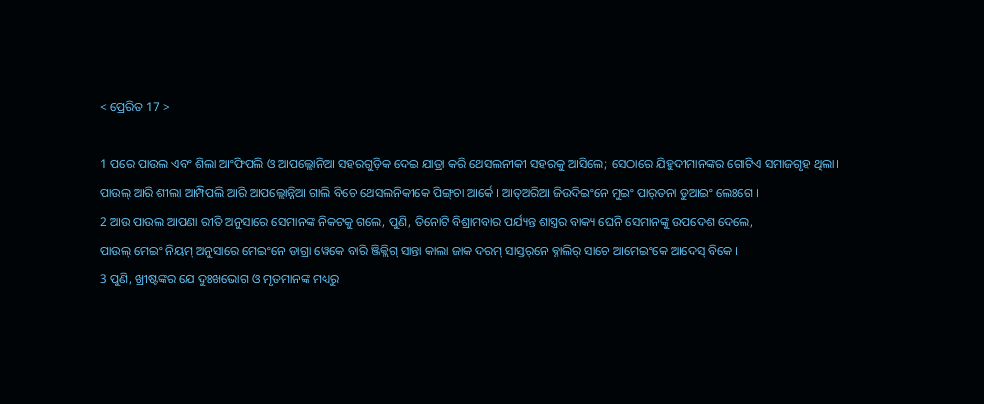< ପ୍ରେରିତ 17 >

1 ପରେ ପାଉଲ ଏବଂ ଶିଲା ଆଂଫିପଲି ଓ ଆପଲ୍ଲୋନିଆ ସହରଗୁଡ଼ିକ ଦେଇ ଯାତ୍ରା କରି ଥେସଲନୀକୀ ସହରକୁ ଆସିଲେ; ସେଠାରେ ଯିହୁଦୀମାନଙ୍କର ଗୋଟିଏ ସମାଜଗୃହ ଥିଲା।
ପାଉଲ୍‍ ଆରି ଶୀଲା ଆମ୍ପିପଲି ଆରି ଆପଲ୍ଲୋନ୍ନିଆ ଗାଲି ବିଚେ ଥେସଲନିକୀକେ ପିଙ୍ଗ୍‍ଚା ଆର୍କେ । ଆତ୍‍ଅରିଆ ଜିଉଦିଇଂନେ ମୁଇଂ ପାର୍‌ତନା ଡୁଆଇଂ ଲେଃଗେ ।
2 ଆଉ ପାଉଲ ଆପଣା ରୀତି ଅନୁସାରେ ସେମାନଙ୍କ ନିକଟକୁ ଗଲେ, ପୁଣି, ତିନୋଟି ବିଶ୍ରାମବାର ପର୍ଯ୍ୟନ୍ତ ଶାସ୍ତ୍ରର ବାକ୍ୟ ଘେନି ସେମାନଙ୍କୁ ଉପଦେଶ ଦେଲେ,
ପାଉଲ୍‍ ମେଇଂ ନିୟମ୍‍ ଅନୁସାରେ ମେଇଂନେ ଡାଗ୍ରା ୱେକେ ବାରି ଞ୍ଜିକ୍ଲିଗ୍‌ ସାନ୍ତା କାଲା ଜାକ ଦରମ୍‌ ସାସ୍ତର୍‌ନେ ବ୍ନାଲିର୍‌ ସାଚେ ଆମେଇଂକେ ଆଦେସ୍‌ ବିକେ ।
3 ପୁଣି, ଖ୍ରୀଷ୍ଟଙ୍କର ଯେ ଦୁଃଖଭୋଗ ଓ ମୃତମାନଙ୍କ ମଧ୍ୟରୁ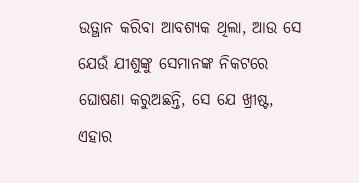ଉତ୍ଥାନ କରିବା ଆବଶ୍ୟକ ଥିଲା, ଆଉ ସେ ଯେଉଁ ଯୀଶୁଙ୍କୁ ସେମାନଙ୍କ ନିକଟରେ ଘୋଷଣା କରୁଅଛନ୍ତି, ସେ ଯେ ଖ୍ରୀଷ୍ଟ, ଏହାର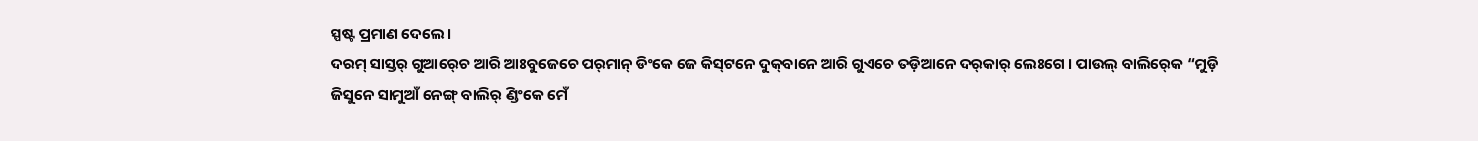ସ୍ପଷ୍ଟ ପ୍ରମାଣ ଦେଲେ।
ଦରମ୍‍ ସାସ୍ତର୍‌ ଗୁଆର୍‍ଚେ ଆରି ଆଃବୁଜେଚେ ପର୍‌ମାନ୍‍ ଡିଂକେ ଜେ କିସ୍‌ଟନେ ଦୁକ୍‌ବାନେ ଆରି ଗୁଏଚେ ତଡ଼ିଆନେ ଦର୍‌କାର୍ ଲେଃଗେ । ପାଉଲ୍‍ ବାଲିର୍‍କେ “ମୁଡ଼ି ଜିସୁନେ ସାମୁଆଁ ନେଙ୍ଗ୍‍ ବାଲିର୍‍ ଣ୍ଡିଂକେ ମେଁ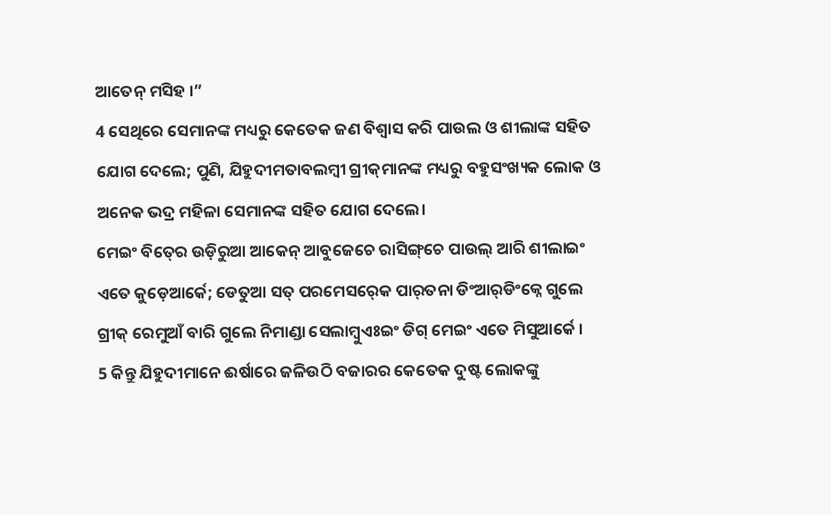ଆତେନ୍‌‍ ମସିହ ।”
4 ସେଥିରେ ସେମାନଙ୍କ ମଧ୍ୟରୁ କେତେକ ଜଣ ବିଶ୍ୱାସ କରି ପାଉଲ ଓ ଶୀଲାଙ୍କ ସହିତ ଯୋଗ ଦେଲେ; ପୁଣି, ଯିହୁଦୀମତାବଲମ୍ବୀ ଗ୍ରୀକ୍‍ମାନଙ୍କ ମଧ୍ୟରୁ ବହୁସଂଖ୍ୟକ ଲୋକ ଓ ଅନେକ ଭଦ୍ର ମହିଳା ସେମାନଙ୍କ ସହିତ ଯୋଗ ଦେଲେ।
ମେଇଂ ବିତ୍‍ରେ ଉଡ଼ିରୁଆ ଆକେନ୍‍ ଆବୁଜେଚେ ରାସିଙ୍ଗ୍‌ଚେ ପାଉଲ୍‍ ଆରି ଶୀଲାଇଂ ଏତେ କୁଡ଼େଆର୍କେ; ଡେତୁଆ ସତ୍‍ ପରମେସର୍‍କେ ପାର୍‌ତନା ଡିଂଆର୍‍ଡିଂକ୍ନେ ଗୁଲେ ଗ୍ରୀକ୍‌ ରେମୁଆଁ ବାରି ଗୁଲେ ନିମାଣ୍ଡା ସେଲାମ୍ବୁଏଃଇଂ ଡିଗ୍‍ ମେଇଂ ଏତେ ମିସୁଆର୍କେ ।
5 କିନ୍ତୁ ଯିହୁଦୀମାନେ ଈର୍ଷାରେ ଜଳିଉଠି ବଜାରର କେତେକ ଦୁଷ୍ଟ ଲୋକଙ୍କୁ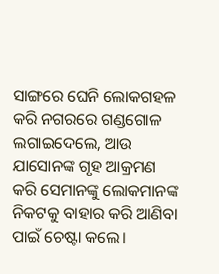ସାଙ୍ଗରେ ଘେନି ଲୋକଗହଳ କରି ନଗରରେ ଗଣ୍ଡଗୋଳ ଲଗାଇଦେଲେ, ଆଉ ଯାସୋନଙ୍କ ଗୃହ ଆକ୍ରମଣ କରି ସେମାନଙ୍କୁ ଲୋକମାନଙ୍କ ନିକଟକୁ ବାହାର କରି ଆଣିବା ପାଇଁ ଚେଷ୍ଟା କଲେ।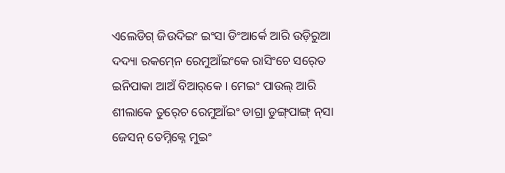ଏଲେଡିଗ୍‍ ଜିଉଦିଇଂ ଇଂସା ଡିଂଆର୍କେ ଆରି ଉଡ଼ିରୁଆ ଦଦ୍ୟା‍ ରକମ୍‍ନେ ରେମୁଆଁଇଂକେ ରାସିଂଚେ ସର୍‍ତେ ଇନିପାକା ଆଅଁ ବିଆର୍‌କେ । ମେଇଂ ପାଉଲ୍ ଆରି ଶୀଲାକେ ତୁର୍‍ଚେ ରେମୁଆଁଇଂ ଡାଗ୍ରା ଡୁଙ୍ଗ୍‍ପାଙ୍ଗ୍‍ ନ୍‍ସା ଜେସନ୍‍ ତେମ୍ନିକ୍ନେ ମୁଇଂ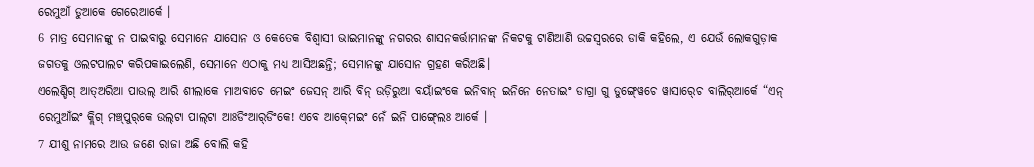ରେମୁଆଁ ଡୁଆକେ ଗେରେଆର୍କେ ।
6 ମାତ୍ର ସେମାନଙ୍କୁ ନ ପାଇବାରୁ ସେମାନେ ଯାସୋନ ଓ କେତେକ ବିଶ୍ୱାସୀ ଭାଇମାନଙ୍କୁ ନଗରର ଶାସନକର୍ତ୍ତାମାନଙ୍କ ନିକଟକୁ ଟାଣିଆଣି ଉଚ୍ଚସ୍ୱରରେ ଡାକି କହିଲେ, ଏ ଯେଉଁ ଲୋକଗୁଡ଼ାକ ଜଗତକୁ ଓଲଟପାଲଟ କରିପକାଇଲେଣି, ସେମାନେ ଏଠାକୁ ମଧ୍ୟ ଆସିଅଛନ୍ତି; ସେମାନଙ୍କୁ ଯାସୋନ ଗ୍ରହଣ କରିଅଛି।
ଏଲେଣ୍ଡିଗ୍‍ ଆତ୍‍ଅରିଆ ପାଉଲ୍ ଆରି ଶୀଲାକେ ମାଅବାଚେ ମେଇଂ ଜେସନ୍‍ ଆରି ବିନ୍‍ ଉଡ଼ିରୁଆ ବୟାଁଇଂକେ ଇନିବାନ୍‍ ଇନିନେ ନେତାଇଂ ଡାଗ୍ରା ଗୁ ଡୁଙ୍ଗ୍‍ୱେଚେ ୱାସାର୍‍ଚେ ବାଲିର୍‍ଆର୍କେ “ଏନ୍‍ ରେମୁଆଁଇଂ କ୍ଲିଗ୍‍ ମଞ୍ଚ୍‌ପୁର୍‌କେ ଉଲ୍‍ଟା ପାଲ୍‍ଟା ଆଃଡିଂଆର୍‍ଡିଂକେ! ଏବେ ଆକ୍‍ମେଇଂ ନେଁ ଇନି ପାଙ୍ଗ୍‍ଲେଃ ଆର୍କେ ।
7 ଯୀଶୁ ନାମରେ ଆଉ ଜଣେ ରାଜା ଅଛି ବୋଲି କହି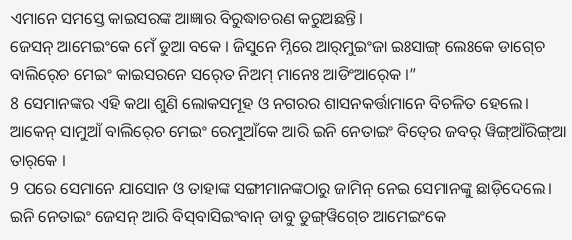ଏମାନେ ସମସ୍ତେ କାଇସରଙ୍କ ଆଜ୍ଞାର ବିରୁଦ୍ଧାଚରଣ କରୁଅଛନ୍ତି।
ଜେସନ୍‍ ଆମେଇଂକେ ମେଁ ଡୁଆ ବକେ । ଜିସୁନେ ମ୍ନିରେ ଆର୍‍ମୁଇଂଜା ଇଃସାଙ୍ଗ୍‌ ଲେଃକେ ଡାଗ୍‍ଚେ ବାଲିର୍‍ଚେ ମେଇଂ କାଇସରନେ ସର୍‍ତେ ନିଅମ୍‍ ମାନେଃ ଆଡିଂଆର୍‍କେ ।”
8 ସେମାନଙ୍କର ଏହି କଥା ଶୁଣି ଲୋକସମୂହ ଓ ନଗରର ଶାସନକର୍ତ୍ତାମାନେ ବିଚଳିତ ହେଲେ।
ଆକେନ୍‍ ସାମୁଆଁ ବାଲିର୍‍ଚେ ମେଇଂ ରେମୁଆଁକେ ଆରି ଇନି ନେତାଇଂ ବିତ୍‍ରେ ଜବର୍‍ ୱିଙ୍ଗ୍‍ଆଁରିଙ୍ଗ୍‌ଆ ତାର୍‌କେ ।
9 ପରେ ସେମାନେ ଯାସୋନ ଓ ତାହାଙ୍କ ସଙ୍ଗୀମାନଙ୍କଠାରୁ ଜାମିନ୍ ନେଇ ସେମାନଙ୍କୁ ଛାଡ଼ିଦେଲେ।
ଇନି ନେତାଇଂ ଜେସନ୍‍ ଆରି ବିସ୍‍ବାସିଇଂବାନ୍‍ ଡାବୁ ଡୁଙ୍ଗ୍‍ୱିଗ୍‍ଚେ ଆମେଇଂକେ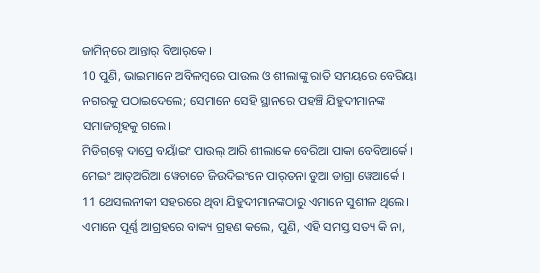ଜାମିନ୍‌ରେ ଆନ୍ତାର୍‍ ବିଆର୍‌କେ ।
10 ପୁଣି, ଭାଇମାନେ ଅବିଳମ୍ବରେ ପାଉଲ ଓ ଶୀଲାଙ୍କୁ ରାତି ସମୟରେ ବେରିୟା ନଗରକୁ ପଠାଇଦେଲେ; ସେମାନେ ସେହି ସ୍ଥାନରେ ପହଞ୍ଚି ଯିହୁଦୀମାନଙ୍କ ସମାଜଗୃହକୁ ଗଲେ।
ମିଡିଗ୍‌କ୍ନେ ଦାପ୍ରେ ବୟାଁଇଂ ପାଉଲ୍ ଆରି ଶୀଲାକେ ବେରିଆ ପାକା ବେବିଆର୍କେ । ମେଇଂ ଆତ୍‍ଅରିଆ ୱେଚାଚେ ଜିଉଦିଇଂନେ ପାର୍‌ତନା ଡୁଆ ଡାଗ୍ରା ୱେଆର୍କେ ।
11 ଥେସଲନୀକୀ ସହରରେ ଥିବା ଯିହୁଦୀମାନଙ୍କଠାରୁ ଏମାନେ ସୁଶୀଳ ଥିଲେ। ଏମାନେ ପୂର୍ଣ୍ଣ ଆଗ୍ରହରେ ବାକ୍ୟ ଗ୍ରହଣ କଲେ, ପୁଣି, ଏହି ସମସ୍ତ ସତ୍ୟ କି ନା,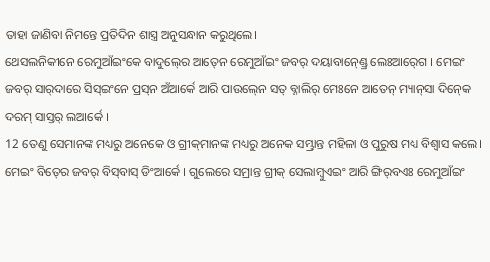ତାହା ଜାଣିବା ନିମନ୍ତେ ପ୍ରତିଦିନ ଶାସ୍ତ୍ର ଅନୁସନ୍ଧାନ କରୁଥିଲେ।
ଥେସଲନିକୀନେ ରେମୁଆଁଇଂକେ ବାଦୁଲ୍‍ରେ ଆତ୍‍ନେ ରେମୁଆଁଇଂ ଜବର୍‍ ଦୟାବାନ୍‍ଣ୍ଡ୍ରେ ଲେଃଆର୍‍ଗେ । ମେଇଂ ଜବର୍‍ ସାର୍‍ଦାରେ ସିସ୍‍ଇଂନେ ପ୍ରସ୍‌ନ ଅଁଆର୍କେ ଆରି ପାଉଲ୍‍ନେ ସତ୍‍ ବ୍ନାଲିର୍‍ ମେଃନେ ଆତେନ୍‌‍ ମ୍ୟାନ୍‍ସା ଦିନ୍‍କେ ଦରମ୍‌ ସାସ୍ତର୍‌ ଲଆର୍କେ ।
12 ତେଣୁ ସେମାନଙ୍କ ମଧ୍ୟରୁ ଅନେକେ ଓ ଗ୍ରୀକ୍‌ମାନଙ୍କ ମଧ୍ୟରୁ ଅନେକ ସମ୍ଭ୍ରାନ୍ତ ମହିଳା ଓ ପୁରୁଷ ମଧ୍ୟ ବିଶ୍ୱାସ କଲେ।
ମେଇଂ ବିତ୍‍ରେ ଜବର୍‍ ବିସ୍‍ବାସ୍‍ ଡିଂଆର୍କେ । ଗୁଲେରେ ସମ୍ରାନ୍ତ ଗ୍ରୀକ୍‌ ସେଲାମ୍ୱୁଏଇଂ ଆରି ଙ୍ଗିର୍‌ବଏଃ ରେମୁଆଁଇଂ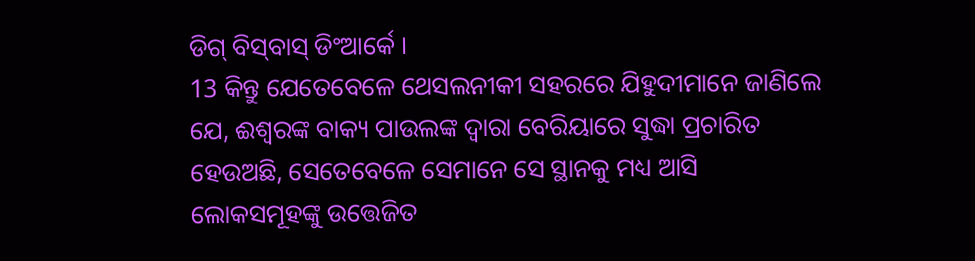ଡିଗ୍‍ ବିସ୍‍ବାସ୍‍ ଡିଂଆର୍କେ ।
13 କିନ୍ତୁ ଯେତେବେଳେ ଥେସଲନୀକୀ ସହରରେ ଯିହୁଦୀମାନେ ଜାଣିଲେ ଯେ, ଈଶ୍ବରଙ୍କ ବାକ୍ୟ ପାଉଲଙ୍କ ଦ୍ୱାରା ବେରିୟାରେ ସୁଦ୍ଧା ପ୍ରଚାରିତ ହେଉଅଛି, ସେତେବେଳେ ସେମାନେ ସେ ସ୍ଥାନକୁ ମଧ୍ୟ ଆସି ଲୋକସମୂହଙ୍କୁ ଉତ୍ତେଜିତ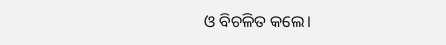ଓ ବିଚଳିତ କଲେ।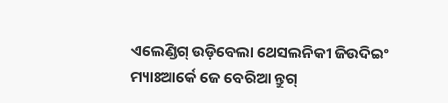ଏଲେଣ୍ଡିଗ୍ ଉଡ଼ିବେଲା ଥେସଲନିକୀ ଜିଉଦିଇଂ ମ୍ୟାଃଆର୍କେ ଜେ ବେରିଆ ନ୍ତୁଗ୍‍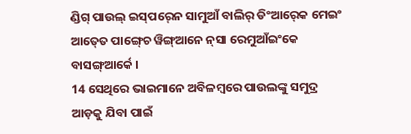ଣ୍ଡିଗ୍‍ ପାଉଲ୍‍ ଇସ୍‍ପର୍‍ନେ ସାମୁଆଁ ବାଲିର୍‍ ଡିଂଆର୍‍କେ ମେଇଂ ଆତ୍‍ତେ ପାଙ୍ଗ୍‍ଚେ ୱିଙ୍ଗ୍‍ଆନେ ନ୍‍ସା ରେମୁଆଁଇଂକେ ବାସଙ୍ଗ୍‌ଆର୍କେ ।
14 ସେଥିରେ ଭାଇମାନେ ଅବିଳମ୍ବରେ ପାଉଲଙ୍କୁ ସମୁଦ୍ର ଆଡ଼କୁ ଯିବା ପାଇଁ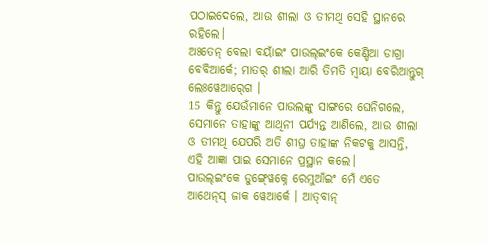ପଠାଇଦେଲେ, ଆଉ ଶୀଲା ଓ ତୀମଥି ସେହି ସ୍ଥାନରେ ରହିଲେ।
ଅଃତେନ୍‌ ବେଲା ବୟାଁଇଂ ପାଉଲ୍‍ଇଂକେ କେଣ୍ଡିଆ ଡାଗ୍ରା ବେବିଆର୍କେ; ମାତର୍ ଶୀଲା ଆରି ତିମତି ମ୍ୱାୟା ବେରିଆନ୍ତୁଗ୍‍ ଲେଃୱେଆର୍‍ଗେ ।
15 କିନ୍ତୁ ଯେଉଁମାନେ ପାଉଲଙ୍କୁ ସାଙ୍ଗରେ ଘେନିଗଲେ, ସେମାନେ ତାହାଙ୍କୁ ଆଥିନୀ ପର୍ଯ୍ୟନ୍ତ ଆଣିଲେ, ଆଉ ଶୀଲା ଓ ତୀମଥି ଯେପରି ଅତି ଶୀଘ୍ର ତାହାଙ୍କ ନିକଟକୁ ଆସନ୍ତି, ଏହି ଆଜ୍ଞା ପାଇ ସେମାନେ ପ୍ରସ୍ଥାନ କଲେ।
ପାଉଲ୍‍ଇଂକେ ଡୁଙ୍ଗ୍‍ୱେକ୍ନେ ରେମୁଆଁଇଂ ମେଁ ଏତେ ଆଥେନ୍‌ସ୍ ଜାକ ୱେଆର୍କେ । ଆତ୍‍ବାନ୍‍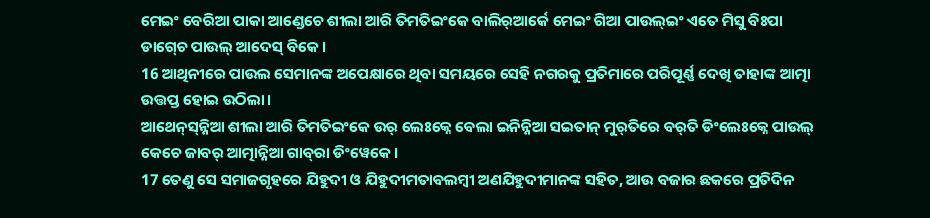ମେଇଂ ବେରିଆ ପାକା ଆଣ୍ଡେଚେ ଶୀଲା ଆରି ତିମତିଇଂକେ ବାଲିର୍‍ଆର୍କେ ମେଇଂ ଗିଆ ପାଉଲ୍‍ଇଂ ଏତେ ମିସୁ ବିଃପା ଡାଗ୍‍ଚେ ପାଉଲ୍‍ ଆଦେସ୍‌ ବିକେ ।
16 ଆଥିନୀରେ ପାଉଲ ସେମାନଙ୍କ ଅପେକ୍ଷାରେ ଥିବା ସମୟରେ ସେହି ନଗରକୁ ପ୍ରତିମାରେ ପରିପୂର୍ଣ୍ଣ ଦେଖି ତାହାଙ୍କ ଆତ୍ମା ଉତ୍ତପ୍ତ ହୋଇ ଉଠିଲା।
ଆଥେନ୍‌ସ୍‌ନ୍ନିଆ ଶୀଲା ଆରି ତିମତିଇଂକେ ଉର୍‍ ଲେଃକ୍ନେ ବେଲା ଇନିନ୍ନିଆ ସଇତାନ୍‍ ମୁର୍‍ତିରେ ବର୍‍ତି ଡିଂଲେଃକ୍ନେ ପାଉଲ୍‍ କେଚେ ଜାବର୍‌ ଆତ୍ମାନ୍ନିଆ ଗାବ୍‌ରା ଡିଂୱେକେ ।
17 ତେଣୁ ସେ ସମାଜଗୃହରେ ଯିହୁଦୀ ଓ ଯିହୁଦୀମତାବଲମ୍ବୀ ଅଣଯିହୁଦୀମାନଙ୍କ ସହିତ, ଆଉ ବଜାର ଛକରେ ପ୍ରତିଦିନ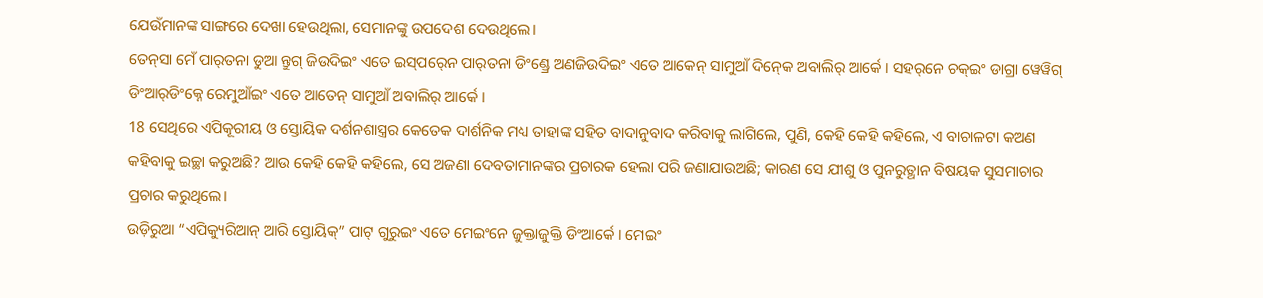ଯେଉଁମାନଙ୍କ ସାଙ୍ଗରେ ଦେଖା ହେଉଥିଲା, ସେମାନଙ୍କୁ ଉପଦେଶ ଦେଉଥିଲେ।
ତେନ୍‍ସା ମେଁ ପାର୍‌ତନା ଡୁଆ ନ୍ତୁଗ୍‍ ଜିଉଦିଇଂ ଏତେ ଇସ୍‍ପର୍‍ନେ ପାର୍‌ତନା ଡିଂଣ୍ଡ୍ରେ ଅଣଜିଉଦି‍ଇଂ ଏତେ ଆକେନ୍‍ ସାମୁଆଁ ଦିନ୍‍କେ ଅବାଲିର୍‍ ଆର୍କେ । ସହର୍‌ନେ ଚକ୍‍ଇଂ ଡାଗ୍ରା ୱେୱିଗ୍‍ ଡିଂଆର୍‌ଡିଂକ୍ନେ ରେମୁଆଁଇଂ ଏତେ ଆତେନ୍‌‍ ସାମୁଆଁ ଅବାଲିର୍‍ ଆର୍କେ ।
18 ସେଥିରେ ଏପିକୂରୀୟ ଓ ସ୍ତୋୟିକ ଦର୍ଶନଶାସ୍ତ୍ରର କେତେକ ଦାର୍ଶନିକ ମଧ୍ୟ ତାହାଙ୍କ ସହିତ ବାଦାନୁବାଦ କରିବାକୁ ଲାଗିଲେ, ପୁଣି, କେହି କେହି କହିଲେ, ଏ ବାଚାଳଟା କଅଣ କହିବାକୁ ଇଚ୍ଛା କରୁଅଛି? ଆଉ କେହି କେହି କହିଲେ, ସେ ଅଜଣା ଦେବତାମାନଙ୍କର ପ୍ରଚାରକ ହେଲା ପରି ଜଣାଯାଉଅଛି; କାରଣ ସେ ଯୀଶୁ ଓ ପୁନରୁତ୍ଥାନ ବିଷୟକ ସୁସମାଚାର ପ୍ରଚାର କରୁଥିଲେ।
ଉଡ଼ିରୁଆ “ଏପିକ୍ୟୁରିଆନ୍ ଆରି ସ୍ତୋୟିକ୍” ପାଟ୍‍ ଗୁରୁଇଂ ଏତେ ମେଇଂନେ ଜୁକ୍ତାଜୁକ୍ତି ଡିଂଆର୍କେ । ମେଇଂ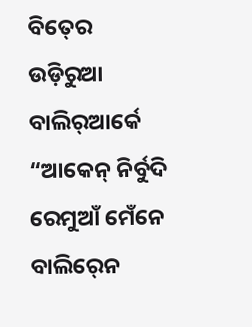ବିତ୍‍ରେ ଉଡ଼ିରୁଆ ବାଲିର୍‍ଆର୍କେ “ଆକେନ୍‍ ନିର୍ବୁଦି ରେମୁଆଁ ମେଁନେ ବାଲିର୍‍ନେ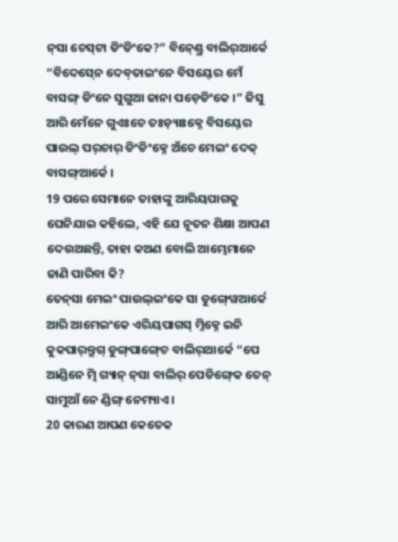ନ୍‌ସା ଚେସ୍‌ଟା ଡିଂଡିଂକେ?” ବିନ୍‍ଣ୍ଡ୍ରେ ବାଲିର୍‍ଆର୍କେ “ବିଦେସ୍‍ନେ ଦେବ୍‍ତାଇଂନେ ବିସୟ୍‍ରେ ମେଁ ବାସଙ୍ଗ୍‌‌ ଡିଂନେ ସୁଗୁଆ ଜାନା ପଡ଼େଡିଂକେ ।” ଜିସୁ ଆରି ମେଁନେ ଗୁଏଃଚେ ତଃଡ଼୍ୟାଃକ୍ନେ ବିସୟ୍‍ରେ ପାଉଲ୍‍ ପର୍‌ଚାର୍ ଡିଂଡିଂକ୍ନେ ଅଁଚେ ମେଇଂ ଦେକ୍‍ ବାସଙ୍ଗ୍‍ଆର୍କେ ।
19 ପରେ ସେମାନେ ତାହାଙ୍କୁ ଆରିୟପାଗକୁ ଘେନିଯାଇ କହିଲେ, ଏହି ଯେ ନୂତନ ଶିକ୍ଷା ଆପଣ ଦେଉଅଛନ୍ତି, ତାହା କଅଣ ବୋଲି ଆମ୍ଭେମାନେ ଜାଣି ପାରିବା କି?
ତେନ୍‍ସା ମେଇଂ ପାଉଲ୍‍ଇଂକେ ସା ଡୁଙ୍ଗ୍‍ୱେଆର୍କେ ଆରି ଆମେଇଂକେ ଏରିୟପାଗସ୍‍ ମ୍ନିକ୍ନେ ଇନି କୁକପାର୍‌ନ୍ତୁଗ୍‍ ଡୁଙ୍ଗ୍‍ପାଙ୍ଗ୍‍ଚେ ବାଲିର୍‍ଆର୍କେ “ପେ ଆଣ୍ଡିନେ ତ୍ମି ଗ୍ୟାନ୍‌ ନ୍‍ସା ବାଲିର୍‍ ପେଡିଙ୍ଗ୍‍କେ ତେନ୍‍ ସାମୁଆଁ ନେ ଣ୍ଡିଙ୍ଗ୍‍ ନେମ୍ୟାଏ ।
20 କାରଣ ଆପଣ କେତେକ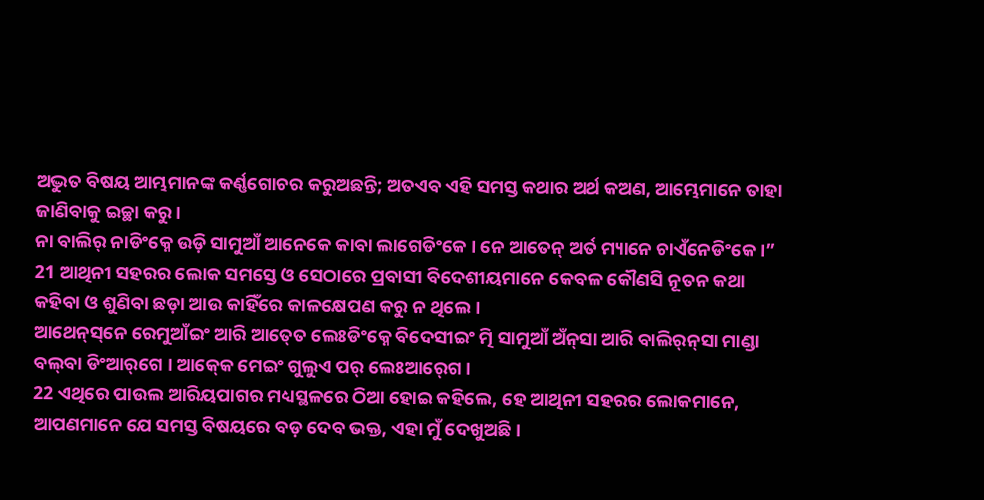ଅଦ୍ଭୁତ ବିଷୟ ଆମ୍ଭମାନଙ୍କ କର୍ଣ୍ଣଗୋଚର କରୁଅଛନ୍ତି; ଅତଏବ ଏହି ସମସ୍ତ କଥାର ଅର୍ଥ କଅଣ, ଆମ୍ଭେମାନେ ତାହା ଜାଣିବାକୁ ଇଚ୍ଛା କରୁ।
ନା ବାଲିର୍‍ ନାଡିଂକ୍ନେ ଉଡ଼ି ସାମୁଆଁ ଆନେକେ କାବା ଲାଗେଡିଂକେ । ନେ ଆତେନ୍‌‍ ଅର୍ତ ମ୍ୟାନେ ଚାଏଁନେଡିଂକେ ।”
21 ଆଥିନୀ ସହରର ଲୋକ ସମସ୍ତେ ଓ ସେଠାରେ ପ୍ରବାସୀ ବିଦେଶୀୟମାନେ କେବଳ କୌଣସି ନୂତନ କଥା କହିବା ଓ ଶୁଣିବା ଛଡ଼ା ଆଉ କାହିଁରେ କାଳକ୍ଷେପଣ କରୁ ନ ଥିଲେ।
ଆଥେନ୍‌ସ୍‌ନେ ରେମୁଆଁଇଂ ଆରି ଆତ୍‍ତେ ଲେଃଡିଂକ୍ନେ ବିଦେସୀଇଂ ତ୍ମି ସାମୁଆଁ ଅଁନ୍‍ସା ଆରି ବାଲିର୍‍ନ୍‌ସା ମାଣ୍ଡା ବଲ୍‍ବା ଡିଂଆର୍‌ଗେ । ଆକ୍‍କେ ମେଇଂ ଗୁଲୁଏ ପର୍ ଲେଃଆର୍‍ଗେ ।
22 ଏଥିରେ ପାଉଲ ଆରିୟପାଗର ମଧ୍ୟସ୍ଥଳରେ ଠିଆ ହୋଇ କହିଲେ, ହେ ଆଥିନୀ ସହରର ଲୋକମାନେ, ଆପଣମାନେ ଯେ ସମସ୍ତ ବିଷୟରେ ବଡ଼ ଦେବ ଭକ୍ତ, ଏହା ମୁଁ ଦେଖୁଅଛି।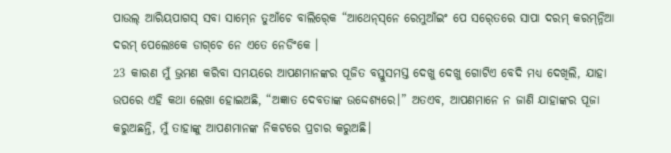ପାଉଲ୍‍ ଆରିୟପାଗସ୍‍ ସବା ସାମ୍‍ନେ ତୁଆଁଚେ ବାଲିର୍‍କେ “ଆଥେନ୍‌ସ୍‌ନେ ରେମୁଆଁଇଂ ପେ ସର୍‍ତେରେ ସାପା ଦରମ୍‍ କରମ୍‌ନ୍ନିଆ ଦରମ୍ ପେଲେଃକେ ଡାଗ୍‌ଚେ ନେ ଏତେ ନେଡିଂକେ ।
23 କାରଣ ମୁଁ ଭ୍ରମଣ କରିବା ସମୟରେ ଆପଣମାନଙ୍କର ପୂଜିତ ବସ୍ତୁସମସ୍ତ ଦେଖୁ ଦେଖୁ ଗୋଟିଏ ବେଦି ମଧ୍ୟ ଦେଖିଲି, ଯାହା ଉପରେ ଏହି କଥା ଲେଖା ହୋଇଅଛି, “ଅଜ୍ଞାତ ଦେବତାଙ୍କ ଉଦ୍ଦେଶ୍ୟରେ।” ଅତଏବ, ଆପଣମାନେ ନ ଜାଣି ଯାହାଙ୍କର ପୂଜା କରୁଅଛନ୍ତି, ମୁଁ ତାହାଙ୍କୁ ଆପଣମାନଙ୍କ ନିକଟରେ ପ୍ରଚାର କରୁଅଛି।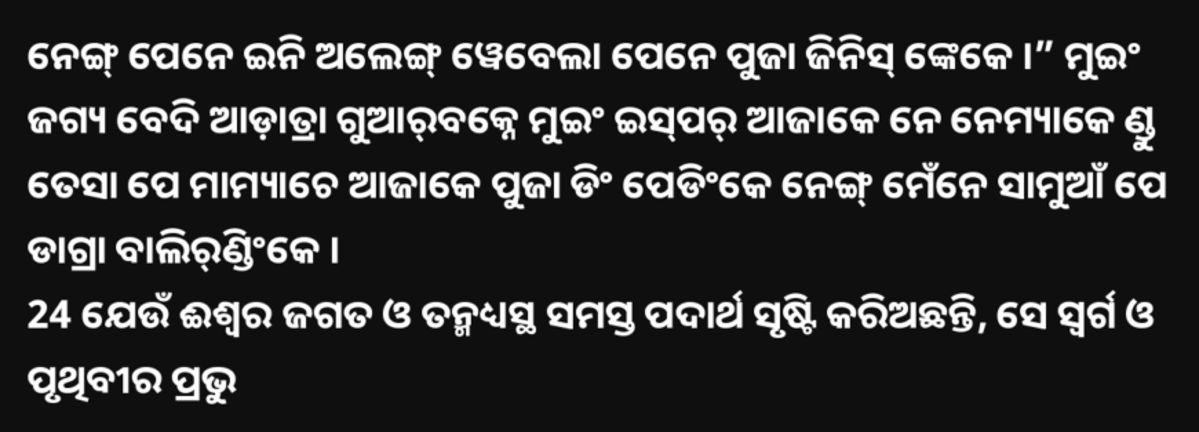ନେଙ୍ଗ୍‍ ପେନେ ଇନି ଅଲେଙ୍ଗ୍‍ ୱେବେଲା ପେନେ ପୁଜା ଜିନିସ୍ ଙ୍କେକେ ।” ମୁଇଂ ଜଗ୍ୟ ବେଦି ଆଡ଼ାତ୍ରା ଗୁଆର୍‍ବକ୍ନେ ମୁଇଂ ଇସ୍‍ପର୍‍ ଆଜାକେ ନେ ନେମ୍ୟାକେ ଣ୍ଡୁ ତେସା ପେ ମାମ୍ୟାଚେ ଆଜାକେ ପୁଜା ଡିଂ ପେଡିଂକେ ନେଙ୍ଗ୍‍ ମେଁନେ ସାମୁଆଁ ପେ ଡାଗ୍ରା ବାଲିର୍‍ଣ୍ଡିଂକେ ।
24 ଯେଉଁ ଈଶ୍ବର ଜଗତ ଓ ତନ୍ମଧ୍ୟସ୍ଥ ସମସ୍ତ ପଦାର୍ଥ ସୃଷ୍ଟି କରିଅଛନ୍ତି, ସେ ସ୍ୱର୍ଗ ଓ ପୃଥିବୀର ପ୍ରଭୁ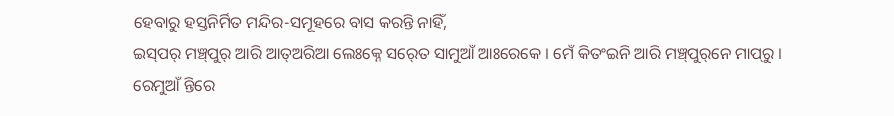ହେବାରୁ ହସ୍ତନିର୍ମିତ ମନ୍ଦିର-ସମୂହରେ ବାସ କରନ୍ତି ନାହିଁ,
ଇସ୍‍ପର୍‍ ମଞ୍ଚ୍‌ପୁର୍‌ ଆରି ଆତ୍‍ଅରିଆ ଲେଃକ୍ନେ ସର୍‍ତେ ସାମୁଆଁ ଆଃରେକେ । ମେଁ କିତଂଇନି ଆରି ମଞ୍ଚ୍‌ପୁର୍‌ନେ ମାପ୍‌ରୁ । ରେମୁଆଁ ନ୍ତିରେ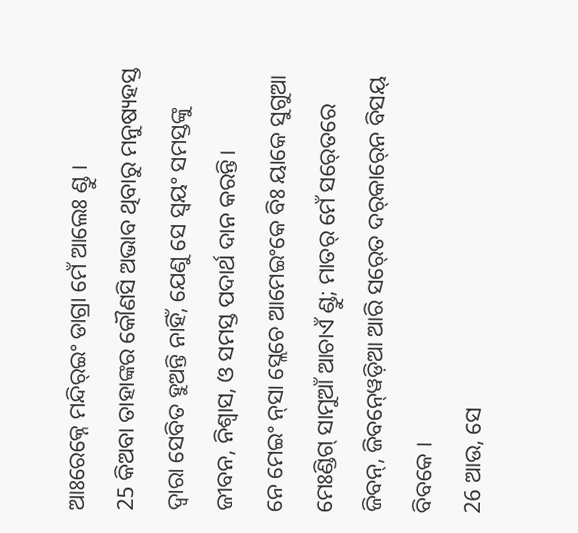ଆଃରେକ୍ନେ ମନ୍ଦିର୍‍ଇଂ ଡାଗ୍ରା ମେଁ ଆଲେଃ ଣ୍ଡୁ ।
25 କିଅବା ତାହାଙ୍କର କୌଣସି ଅଭାବ ଥିବାରୁ ମନୁଷ୍ୟହସ୍ତ ଦ୍ୱାରା ସେବିତ ହୁଅନ୍ତି ନାହିଁ, ଯେଣୁ ସେ ସ୍ୱୟଂ ସମସ୍ତଙ୍କୁ ଜୀବନ, ନିଶ୍ୱାସ, ଓ ସମସ୍ତ ପଦାର୍ଥ ଦାନ କରନ୍ତି।
ନେ ମେଇଂ ନ୍‍ସା ସ୍ଲେଚେ ଆମେଇଂକେ ବିଃ ୟାକେ ସୁଗୁଆ ମେଃଣ୍ଡିଗ୍‍ ସାମୁଆଁ ଆଚାଏଁ ଣ୍ଡୁ; ମାତର୍‍ ମେଁ ସର୍‍ତେରେ ଜିବନ୍‍, ଜିବନ୍‍ୱେଡ଼ିଆ ଆରି ସର୍‍ତେ ଦର୍‍କାର୍‍ନେ ବିସୟ୍ ବିବକେ ।
26 ଆଉ, ସେ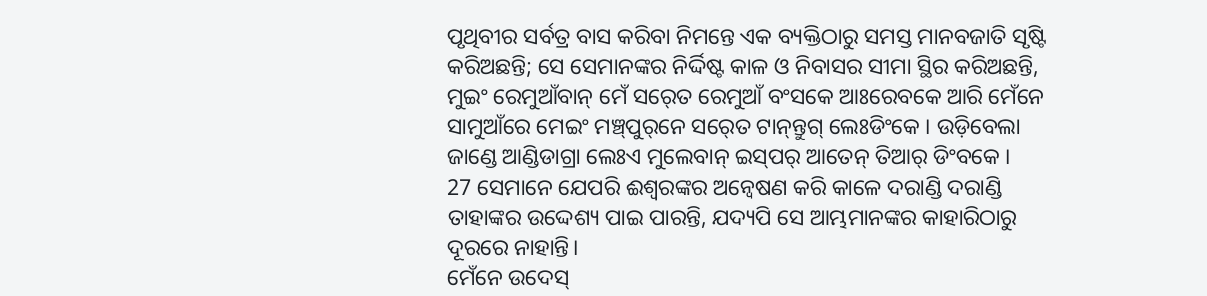ପୃଥିବୀର ସର୍ବତ୍ର ବାସ କରିବା ନିମନ୍ତେ ଏକ ବ୍ୟକ୍ତିଠାରୁ ସମସ୍ତ ମାନବଜାତି ସୃଷ୍ଟି କରିଅଛନ୍ତି; ସେ ସେମାନଙ୍କର ନିର୍ଦ୍ଦିଷ୍ଟ କାଳ ଓ ନିବାସର ସୀମା ସ୍ଥିର କରିଅଛନ୍ତି,
ମୁଇଂ ରେମୁଆଁବାନ୍‍ ମେଁ ସର୍‍ତେ ରେମୁଆଁ ବଂସକେ ଆଃରେବକେ ଆରି ମେଁନେ ସାମୁଆଁରେ ମେଇଂ ମଞ୍ଚ୍‌ପୁର୍‌ନେ ସର୍‍ତେ ଟାନ୍‍ନ୍ତୁଗ୍‍ ଲେଃଡିଂକେ । ଉଡ଼ିବେଲା ଜାଣ୍ଡେ ଆଣ୍ଡିଡାଗ୍ରା ଲେଃଏ ମୁଲେବାନ୍‍ ଇସ୍‍ପର୍‍ ଆତେନ୍‌‍ ତିଆର୍ ଡିଂବକେ ।
27 ସେମାନେ ଯେପରି ଈଶ୍ବରଙ୍କର ଅନ୍ୱେଷଣ କରି କାଳେ ଦରାଣ୍ଡି ଦରାଣ୍ଡି ତାହାଙ୍କର ଉଦ୍ଦେଶ୍ୟ ପାଇ ପାରନ୍ତି, ଯଦ୍ୟପି ସେ ଆମ୍ଭମାନଙ୍କର କାହାରିଠାରୁ ଦୂରରେ ନାହାନ୍ତି।
ମେଁନେ ଉଦେସ୍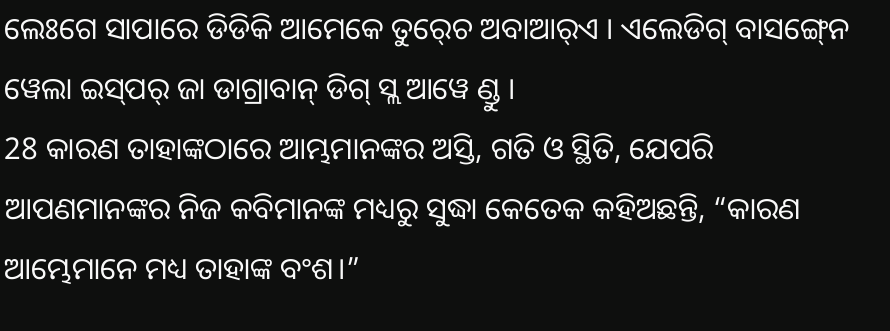ଲେଃଗେ ସାପାରେ ଡିଡିକି ଆମେକେ ତୁର୍‍ଚେ ଅବାଆର୍‍ଏ । ଏଲେଡିଗ୍‍ ବାସଙ୍ଗ୍‍ନେ ୱେଲା ଇସ୍‍ପର୍‍ ଜା ଡାଗ୍ରାବାନ୍‍ ଡିଗ୍‍ ସ୍ଲ ଆୱେ ଣ୍ଡୁ ।
28 କାରଣ ତାହାଙ୍କଠାରେ ଆମ୍ଭମାନଙ୍କର ଅସ୍ତି, ଗତି ଓ ସ୍ଥିତି, ଯେପରି ଆପଣମାନଙ୍କର ନିଜ କବିମାନଙ୍କ ମଧ୍ୟରୁ ସୁଦ୍ଧା କେତେକ କହିଅଛନ୍ତି, “କାରଣ ଆମ୍ଭେମାନେ ମଧ୍ୟ ତାହାଙ୍କ ବଂଶ।”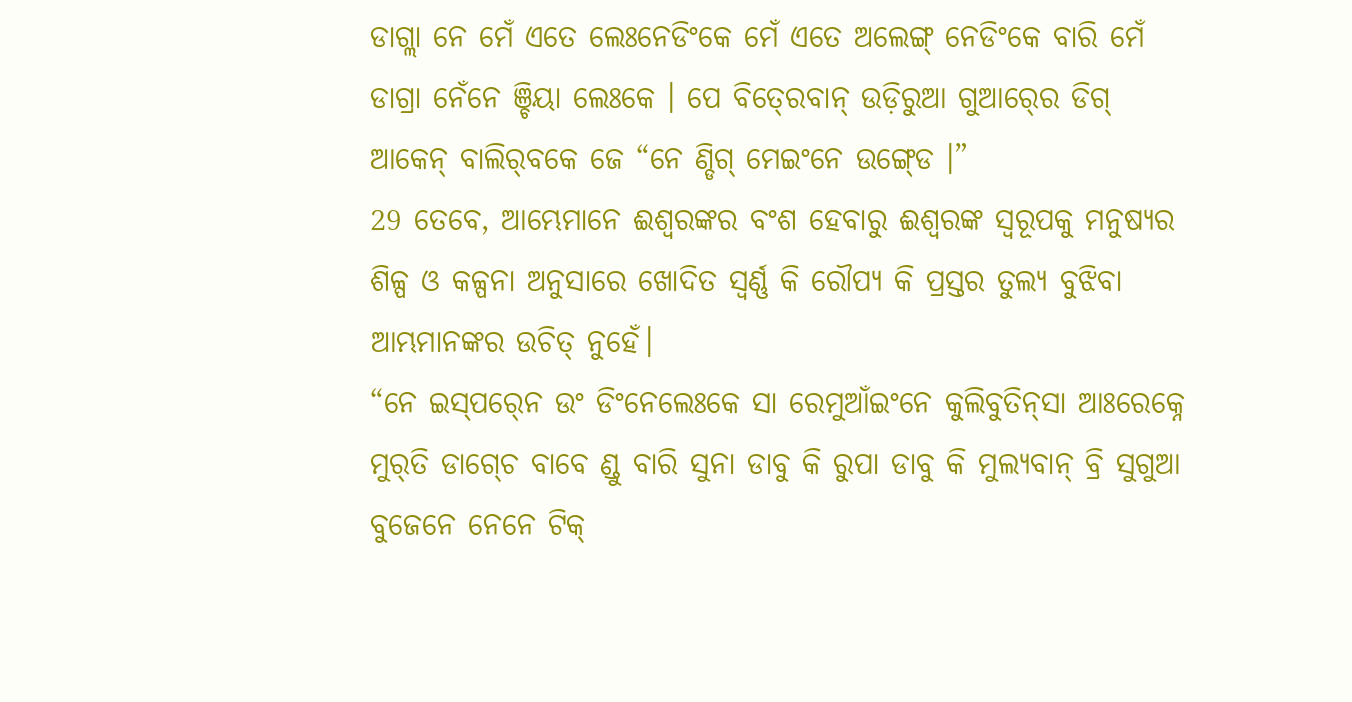ଡାଗ୍ଲା ନେ ମେଁ ଏତେ ଲେଃନେଡିଂକେ ମେଁ ଏତେ ଅଲେଙ୍ଗ୍‍ ନେଡିଂକେ ବାରି ମେଁ ଡାଗ୍ରା ନେଁନେ ଞ୍ଚିୟା ଲେଃକେ । ପେ ବିତ୍‍ରେବାନ୍‍ ଉଡ଼ିରୁଆ ଗୁଆର୍‍ରେ ଡିଗ୍‍ ଆକେନ୍‍ ବାଲିର୍‍ବକେ ଜେ “ନେ ଣ୍ଡିଗ୍‍ ମେଇଂନେ ଉଙ୍ଗ୍‍ଡେ ।”
29 ତେବେ, ଆମ୍ଭେମାନେ ଈଶ୍ବରଙ୍କର ବଂଶ ହେବାରୁ ଈଶ୍ବରଙ୍କ ସ୍ୱରୂପକୁ ମନୁଷ୍ୟର ଶିଳ୍ପ ଓ କଳ୍ପନା ଅନୁସାରେ ଖୋଦିତ ସ୍ୱର୍ଣ୍ଣ କି ରୌପ୍ୟ କି ପ୍ରସ୍ତର ତୁଲ୍ୟ ବୁଝିବା ଆମ୍ଭମାନଙ୍କର ଉଚିତ୍ ନୁହେଁ।
“ନେ ଇସ୍‍ପର୍‍ନେ ଉଂ ଡିଂନେଲେଃକେ ସା ରେମୁଆଁଇଂନେ କୁଲିବୁତିନ୍‍ସା ଆଃରେକ୍ନେ ମୁର୍‍ତି ଡାଗ୍‍ଚେ ବାବେ ଣ୍ଡୁ ବାରି ସୁନା ଡାବୁ କି ରୁପା ଡାବୁ କି ମୁଲ୍ୟବାନ୍ ବ୍ରି ସୁଗୁଆ ବୁଜେନେ ନେନେ ଟିକ୍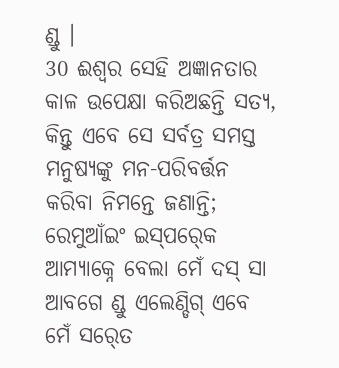ଣ୍ଡୁ ।
30 ଈଶ୍ବର ସେହି ଅଜ୍ଞାନତାର କାଳ ଉପେକ୍ଷା କରିଅଛନ୍ତି ସତ୍ୟ, କିନ୍ତୁ ଏବେ ସେ ସର୍ବତ୍ର ସମସ୍ତ ମନୁଷ୍ୟଙ୍କୁ ମନ-ପରିବର୍ତ୍ତନ କରିବା ନିମନ୍ତେ ଜଣାନ୍ତି;
ରେମୁଆଁଇଂ ଇସ୍‍ପର୍‍କେ ଆମ୍ୟାକ୍ନେ ବେଲା ମେଁ ଦସ୍‍ ସା ଆବଗେ ଣ୍ଡୁ ଏଲେଣ୍ଡିଗ୍‍ ଏବେ ମେଁ ସର୍‍ତେ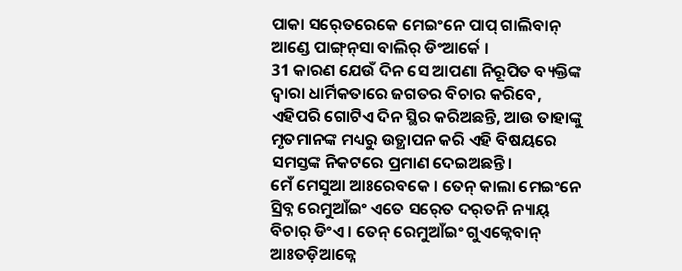ପାକା ସର୍‍ତେରେକେ ମେଇଂନେ ପାପ୍‍ ଗାଲିବାନ୍‍ ଆଣ୍ଡେ ପାଙ୍ଗ୍‌ନ୍‍ସା ବାଲିର୍‍ ଡିଂଆର୍କେ ।
31 କାରଣ ଯେଉଁ ଦିନ ସେ ଆପଣା ନିରୂପିତ ବ୍ୟକ୍ତିଙ୍କ ଦ୍ୱାରା ଧାର୍ମିକତାରେ ଜଗତର ବିଚାର କରିବେ, ଏହିପରି ଗୋଟିଏ ଦିନ ସ୍ଥିର କରିଅଛନ୍ତି, ଆଉ ତାହାଙ୍କୁ ମୃତମାନଙ୍କ ମଧ୍ୟରୁ ଉତ୍ଥାପନ କରି ଏହି ବିଷୟରେ ସମସ୍ତଙ୍କ ନିକଟରେ ପ୍ରମାଣ ଦେଇଅଛନ୍ତି।
ମେଁ ମେସୁଆ ଆଃରେବକେ । ତେନ୍‍ କାଲା ମେଇଂନେ ସ୍ରିବ୍ନ ରେମୁଆଁଇଂ ଏତେ ସର୍‍ତେ ଦର୍‌ତନି ନ୍ୟାୟ୍‍ ବିଚାର୍‌ ଡିଂଏ । ତେନ୍‍ ରେମୁଆଁଇଂ ଗୁଏକ୍ନେବାନ୍ ଆଃତଡ଼ିଆକ୍ନେ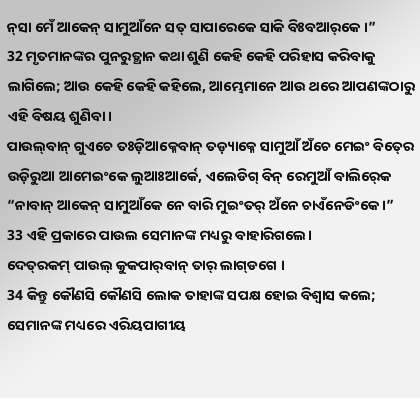ନ୍‍ସା ମେଁ ଆକେନ୍‍ ସାମୁଆଁନେ ସତ୍‌ ସାପାରେକେ ସାକି ବିଃବ‍ଆର୍‌କେ ।”
32 ମୃତମାନଙ୍କର ପୁନରୁତ୍ଥାନ କଥା ଶୁଣି କେହି କେହି ପରିହାସ କରିବାକୁ ଲାଗିଲେ; ଆଉ କେହି କେହି କହିଲେ, ଆମ୍ଭେମାନେ ଆଉ ଥରେ ଆପଣଙ୍କଠାରୁ ଏହି ବିଷୟ ଶୁଣିବା।
ପାଉଲ୍‍ବାନ୍‍ ଗୁଏଚେ ତଃଡ଼ିଆକ୍ନେବାନ୍‍ ତଡ଼୍ୟାକ୍ନେ ସାମୁଆଁ ଅଁଚେ ମେଇଂ ବିତ୍‍ରେ ଉଡ଼ିରୁଆ ଆମେଇଂକେ ଲୁଆଃଆର୍କେ, ଏଲେଡିଗ୍ ବିନ୍‍ ରେମୁଆଁ ବାଲିର୍‍କେ “ନାବାନ୍‍ ଆକେନ୍‍ ସାମୁଆଁକେ ନେ ବାରି ମୁଇଂତର୍‍ ଅଁନେ ଚାଏଁନେଡିଂକେ ।”
33 ଏହି ପ୍ରକାରେ ପାଉଲ ସେମାନଙ୍କ ମଧ୍ୟରୁ ବାହାରିଗଲେ।
ଦେତ୍‌ରକମ୍ ପାଉଲ୍ କୁକପାର୍‍ବାନ୍ ତାର୍ ଲାଗ୍‍ଡଗେ ।
34 କିନ୍ତୁ କୌଣସି କୌଣସି ଲୋକ ତାହାଙ୍କ ସପକ୍ଷ ହୋଇ ବିଶ୍ୱାସ କଲେ; ସେମାନଙ୍କ ମଧ୍ୟରେ ଏରିୟପାଗୀୟ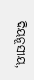ଦିୟନୂସୀୟ,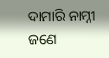ଦାମାରି ନାମ୍ନୀ ଜଣେ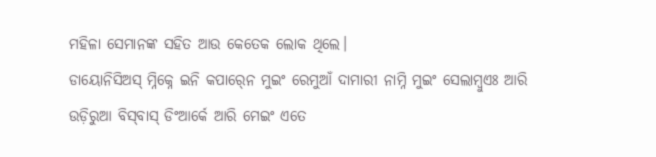ମହିଳା ସେମାନଙ୍କ ସହିତ ଆଉ କେତେକ ଲୋକ ଥିଲେ।
ଡାୟୋନିସିଅସ୍‍ ମ୍ନିକ୍ନେ ଇନି କପାର୍‍ନେ ମୁଇଂ ରେମୁଆଁ ଦାମାରୀ ନାମ୍ନି ମୁଇଂ ସେଲାମ୍ବୁଏଃ ଆରି ଉଡ଼ିରୁଆ ବିସ୍‍ବାସ୍‍ ଡିଂଆର୍କେ ଆରି ମେଇଂ ଏତେ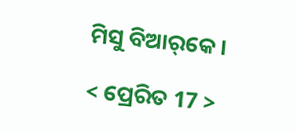ମିସୁ ବିଆର୍‌କେ ।

< ପ୍ରେରିତ 17 >